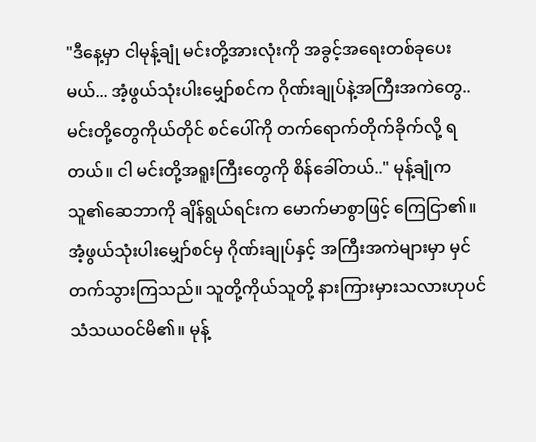"ဒီနေ့မှာ ငါမုန့်ချုံ မင်းတို့အားလုံးကို အခွင့်အရေးတစ်ခုပေးမယ်... အံ့ဖွယ်သုံးပါးမျှော်စင်က ဂိုဏ်းချုပ်နဲ့အကြီးအကဲတွေ.. မင်းတို့တွေကိုယ်တိုင် စင်ပေါ်ကို တက်ရောက်တိုက်ခိုက်လို့ ရတယ်။ ငါ မင်းတို့အရူးကြီးတွေကို စိန်ခေါ်တယ်.." မုန့်ချုံက သူ၏ဆေဘာကို ချိန်ရွယ်ရင်းက မောက်မာစွာဖြင့် ကြေငြာ၏။ အံ့ဖွယ်သုံးပါးမျှော်စင်မှ ဂိုဏ်းချုပ်နှင့် အကြီးအကဲများမှာ မှင်တက်သွားကြသည်။ သူတို့ကိုယ်သူတို့ နားကြားမှားသလားဟုပင် သံသယဝင်မိ၏။ မုန့်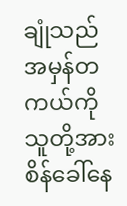ချုံသည် အမှန်တကယ်ကို သူတို့အား စိန်ခေါ်နေ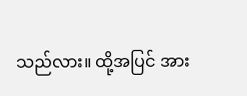သည်လား။ ထို့အပြင် အား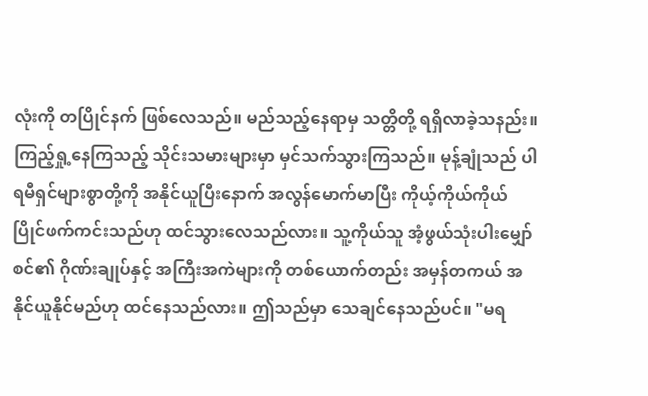လုံးကို တပြိုင်နက် ဖြစ်လေသည်။ မည်သည့်နေရာမှ သတ္တိတို့ ရရှိလာခဲ့သနည်း။ ကြည့်ရှု့နေကြသည့် သိုင်းသမားများမှာ မှင်သက်သွားကြသည်။ မုန့်ချုံသည် ပါရမီရှင်များစွာတို့ကို အနိုင်ယူပြီးနောက် အလွန်မောက်မာပြီး ကိုယ့်ကိုယ်ကိုယ် ပြိုင်ဖက်ကင်းသည်ဟု ထင်သွားလေသည်လား။ သူ့ကိုယ်သူ အံ့ဖွယ်သုံးပါးမျှော်စင်၏ ဂိုဏ်းချုပ်နှင့် အကြီးအကဲများကို တစ်ယောက်တည်း အမှန်တကယ် အနိုင်ယူနိုင်မည်ဟု ထင်နေသည်လား။ ဤသည်မှာ သေချင်နေသည်ပင်။ "မရ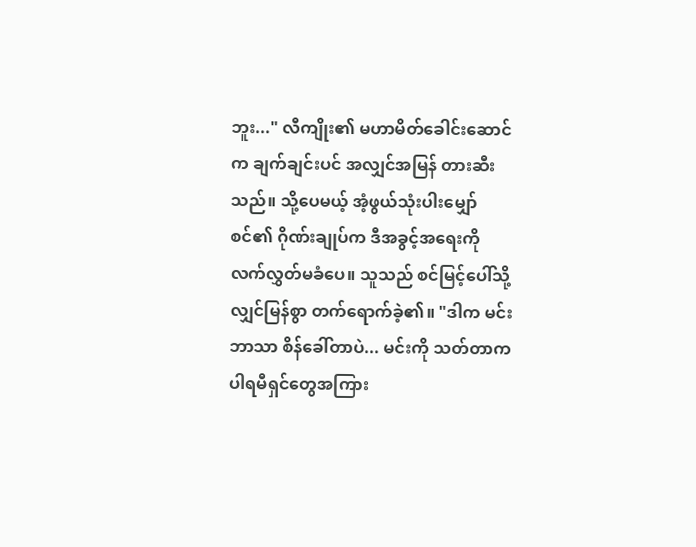ဘူး..." လီကျိုး၏ မဟာမိတ်ခေါင်းဆောင်က ချက်ချင်းပင် အလျှင်အမြန် တားဆီးသည်။ သို့ပေမယ့် အံ့ဖွယ်သုံးပါးမျှော်စင်၏ ဂိုဏ်းချုပ်က ဒီအခွင့်အရေးကို လက်လွှတ်မခံပေ။ သူသည် စင်မြင့်ပေါ်သို့ လျှင်မြန်စွာ တက်ရောက်ခဲ့၏။ "ဒါက မင်းဘာသာ စိန်ခေါ်တာပဲ... မင်းကို သတ်တာက ပါရမီရှင်တွေအကြား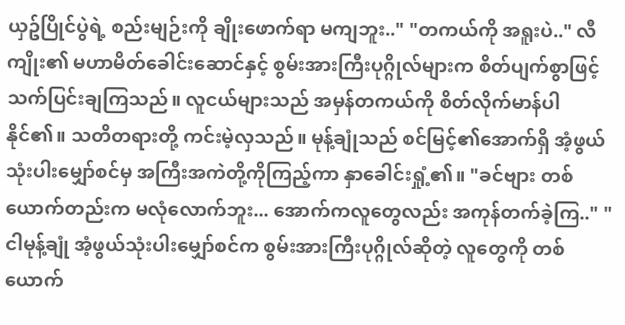ယှဥ်ပြိုင်ပွဲရဲ့ စည်းမျဉ်းကို ချိုးဖောက်ရာ မကျဘူး.." "တကယ်ကို အရူးပဲ.." လီကျိုး၏ မဟာမိတ်ခေါင်းဆောင်နှင့် စွမ်းအားကြီးပုဂ္ဂိုလ်များက စိတ်ပျက်စွာဖြင့် သက်ပြင်းချကြသည်။ လူငယ်များသည် အမှန်တကယ်ကို စိတ်လိုက်မာန်ပါနိုင်၏။ သတိတရားတို့ ကင်းမဲ့လှသည်။ မုန့်ချုံသည် စင်မြင့်၏အောက်ရှိ အံ့ဖွယ်သုံးပါးမျှော်စင်မှ အကြီးအကဲတို့ကိုကြည့်ကာ နှာခေါင်းရှုံ့၏။ "ခင်ဗျား တစ်ယောက်တည်းက မလုံလောက်ဘူး... အောက်ကလူတွေလည်း အကုန်တက်ခဲ့ကြ.." "ငါမုန့်ချုံ အံ့ဖွယ်သုံးပါးမျှော်စင်က စွမ်းအားကြီးပုဂ္ဂိုလ်ဆိုတဲ့ လူတွေကို တစ်ယောက်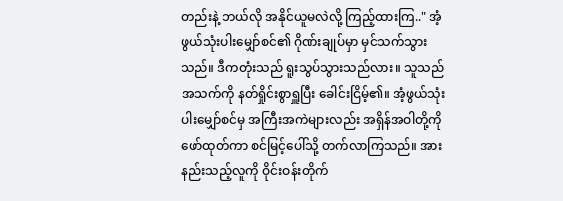တည်းနဲ့ ဘယ်လို အနိုင်ယူမလဲလို့ ကြည့်ထားကြ.." အံ့ဖွယ်သုံးပါးမျှော်စင်၏ ဂိုဏ်းချုပ်မှာ မှင်သက်သွားသည်။ ဒီကတုံးသည် ရူးသွပ်သွားသည်လား။ သူသည် အသက်ကို နတ်ရှိုင်းစွာရှူပြီး ခေါင်းငြိမ့်၏။ အံ့ဖွယ်သုံးပါးမျှော်စင်မှ အကြီးအကဲများလည်း အရှိန်အဝါတို့ကို ဖော်ထုတ်ကာ စင်မြင့်ပေါ်သို့ တက်လာကြသည်။ အားနည်းသည့်လူကို ဝိုင်းဝန်းတိုက်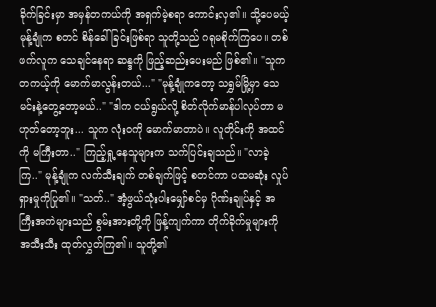ခိုက်ခြင်းမှာ အမှန်တကယ်ကို အရှက်မဲ့စရာ ကောင်းလှ၏။ သို့ပေမယ့် မုန့်ချုံက စတင် စိန်ခေါ်ခြင်းဖြစ်ရာ သူတို့သည် ဂရုမစိုက်ကြပေ။ တစ်ဖက်လူက သေချင်နေရာ ဆန္ဒကို ဖြည့်ဆည်းပေးမည် ဖြစ်၏။ "သူက တကယ့်ကို မောက်မာလွန်းတယ်..." "မုန့်ချုံကတော့ သရွှမ်မြို့မှာ သေမင်းနဲ့တွေ့တော့မယ်.." "ဒါက ငယ်ရွယ်လို့ စိတ်လိုက်မာန်ပါလုပ်တာ မဟုတ်တော့ဘူး... သူက လုံးဝကို မောက်မာတာပဲ။ လူတိုင်းကို အထင်ကို မကြီးတာ.." ကြည့်ရှု့နေသူများက သက်ပြင်းချသည်။ "လာခဲ့ကြ.." မုန့်ချုံက လက်သီးချက် တစ်ချက်ဖြင့် စတင်ကာ ပထမဆုံး လှုပ်ရှားမှုကိုပြု၏။ "သတ်.." အံ့ဖွယ်သုံးပါးမျှော်စင်မှ ဂိုဏ်းချုပ်နှင့် အကြီးအကဲများသည် စွမ်းအားတို့ကို ဖြန့်ကျက်ကာ တိုက်ခိုက်မှုများကို အသီးသီး ထုတ်လွှတ်ကြ၏။ သူတို့၏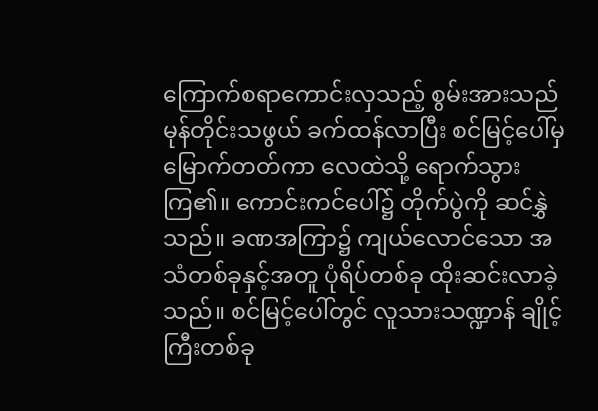ကြောက်စရာကောင်းလှသည့် စွမ်းအားသည် မုန်တိုင်းသဖွယ် ခက်ထန်လာပြီး စင်မြင့်ပေါ်မှ မြောက်တတ်ကာ လေထဲသို့ ရောက်သွားကြ၏။ ကောင်းကင်ပေါ်၌ တိုက်ပွဲကို ဆင်နွှဲသည်။ ခဏအကြာ၌ ကျယ်လောင်သော အသံတစ်ခုနှင့်အတူ ပုံရိပ်တစ်ခု ထိုးဆင်းလာခဲ့သည်။ စင်မြင့်ပေါ်တွင် လူသားသဏ္ဍာန် ချိုင့်ကြီးတစ်ခု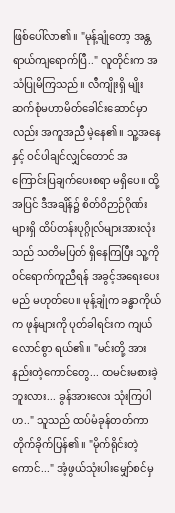ဖြစ်ပေါ်လာ၏။ "မုန့်ချုံတော့ အန္တရာယ်ကျရောက်ပြီ.." လူတိုင်းက အသံပြုမိကြသည်။ လီကျိုးရှိ မျိုးဆက်စုံမဟာမိတ်ခေါင်းဆောင်မှာလည်း အကူအညီ မဲ့နေ၏။ သူ့အနေနှင့် ဝင်ပါချင်လျှင်တောင် အကြောင်းပြချက်ပေးစရာ မရှိပေ။ ထို့အပြင် ဒီအချိန်၌ စိတ်ဝိဉာဉ်ဂိုဏ်းများရှိ ထိပ်တန်းပုဂ္ဂိုလ်များအားလုံးသည် သတိမပြတ် ရှိနေကြပြီး သူ့ကိုဝင်ရောက်ကူညီရန် အခွင့်အရေးပေးမည် မဟုတ်ပေ။ မုန့်ချုံက ခန္ဓာကိုယ်က ဖုန်များကို ပုတ်ခါရင်းက ကျယ်လောင်စွာ ရယ်၏။ "မင်းတို့ အားနည်းတဲ့ကောင်တွေ... ထမင်းမစားခဲ့ဘူးလား... ခွန်အားလေး သုံးကြပါဟ.." သူသည် ထပ်မံခုန်တတ်ကာ တိုက်ခိုက်ပြန်၏။ "မိုက်ရိုင်းတဲ့ကောင်..." အံ့ဖွယ်သုံးပါးမျှော်စင်မှ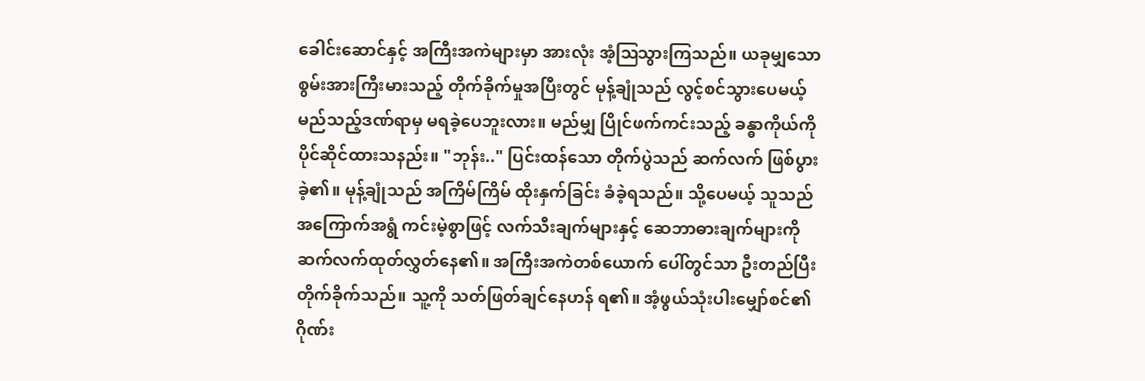ခေါင်းဆောင်နှင့် အကြီးအကဲများမှာ အားလုံး အံ့ဩသွားကြသည်။ ယခုမျှသောစွမ်းအားကြီးမားသည့် တိုက်ခိုက်မှုအပြီးတွင် မုန့်ချုံသည် လွင့်စင်သွားပေမယ့် မည်သည့်ဒဏ်ရာမှ မရခဲ့ပေဘူးလား။ မည်မျှ ပြိုင်ဖက်ကင်းသည့် ခန္ဓာကိုယ်ကို ပိုင်ဆိုင်ထားသနည်း။ "ဘုန်း.." ပြင်းထန်သော တိုက်ပွဲသည် ဆက်လက် ဖြစ်ပွားခဲ့၏။ မုန့်ချုံသည် အကြိမ်ကြိမ် ထိုးနှက်ခြင်း ခံခဲ့ရသည်။ သို့ပေမယ့် သူသည် အကြောက်အရွံ ကင်းမဲ့စွာဖြင့် လက်သီးချက်များနှင့် ဆေဘာဓားချက်များကို ဆက်လက်ထုတ်လွှတ်နေ၏။ အကြီးအကဲတစ်ယောက် ပေါ်တွင်သာ ဦးတည်ပြီး တိုက်ခိုက်သည်။ သူ့ကို သတ်ဖြတ်ချင်နေဟန် ရ၏။ အံ့ဖွယ်သုံးပါးမျှော်စင်၏ ဂိုဏ်း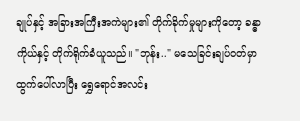ချုပ်နှင့် အခြားအကြီးအကဲများ၏ တိုက်ခိုက်မှုများကိုတော့ ခန္ဓာကိုယ်နှင့် တိုက်ရိုက်ခံယူသည်။ "ဘုန်း.." မသေခြင်းချပ်ဝတ်မှာ ထွက်ပေါ်လာပြီး ရွှေရောင်အလင်း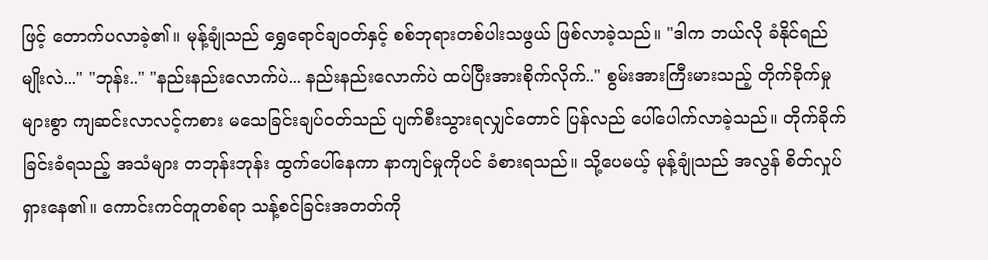ဖြင့် တောက်ပလာခဲ့၏။ မုန့်ချုံသည် ရွှေရောင်ချဝတ်နှင့် စစ်ဘုရားတစ်ပါးသဖွယ် ဖြစ်လာခဲ့သည်။ "ဒါက ဘယ်လို ခံနိုင်ရည်မျိုးလဲ..." "ဘုန်း.." "နည်းနည်းလောက်ပဲ... နည်းနည်းလောက်ပဲ ထပ်ပြီးအားစိုက်လိုက်.." စွမ်းအားကြီးမားသည့် တိုက်ခိုက်မှုများစွာ ကျဆင်းလာလင့်ကစား မသေခြင်းချပ်ဝတ်သည် ပျက်စီးသွားရလျှင်တောင် ပြန်လည် ပေါ်ပေါက်လာခဲ့သည်။ တိုက်ခိုက်ခြင်းခံရသည့် အသံများ တဘုန်းဘုန်း ထွက်ပေါ်နေကာ နာကျင်မှုကိုပင် ခံစားရသည်။ သို့ပေမယ့် မုန့်ချုံသည် အလွန် စိတ်လှုပ်ရှားနေ၏။ ကောင်းကင်တူတစ်ရာ သန့်စင်ခြင်းအတတ်ကို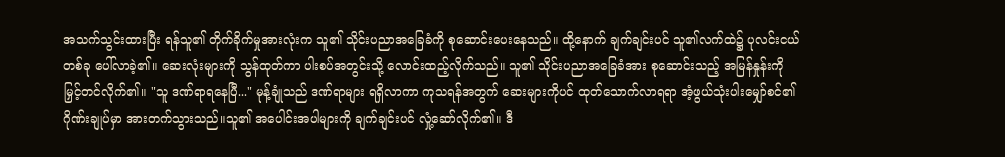အသက်သွင်းထားပြီး ရန်သူ၏ တိုက်ခိုက်မှုအားလုံးက သူ၏ သိုင်းပညာအခြေခံကို စုဆောင်းပေးနေသည်။ ထို့နောက် ချက်ချင်းပင် သူ၏လက်ထဲ၌ ပုလင်းငယ်တစ်ခု ပေါ်လာခဲ့၏။ ဆေးလုံးများကို သွန်ထုတ်ကာ ပါးစပ်အတွင်းသို့ လောင်းထည့်လိုက်သည်။ သူ၏ သိုင်းပညာအခြေခံအား စုဆောင်းသည့် အမြန်နှုန်းကို မြှင့်တင်လိုက်၏။ "သူ ဒဏ်ရာရနေပြီ..." မုန့်ချုံသည် ဒဏ်ရာများ ရရှိလာကာ ကုသရန်အတွက် ဆေးများကိုပင် ထုတ်သောက်လာရရာ အံ့ဖွယ်သုံးပါးမျှော်စင်၏ ဂိုဏ်းချုပ်မှာ အားတက်သွားသည်။သူ၏ အပေါင်းအပါများကို ချက်ချင်းပင် လှုံ့ဆော်လိုက်၏။ ဒီ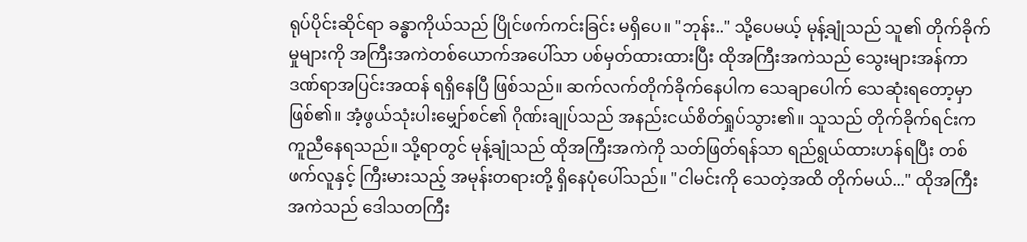ရုပ်ပိုင်းဆိုင်ရာ ခန္ဓာကိုယ်သည် ပြိုင်ဖက်ကင်းခြင်း မရှိပေ။ "ဘုန်း.." သို့ပေမယ့် မုန့်ချုံသည် သူ၏ တိုက်ခိုက်မှုများကို အကြီးအကဲတစ်ယောက်အပေါ်သာ ပစ်မှတ်ထားထားပြီး ထိုအကြီးအကဲသည် သွေးများအန်ကာ ဒဏ်ရာအပြင်းအထန် ရရှိနေပြီ ဖြစ်သည်။ ဆက်လက်တိုက်ခိုက်နေပါက သေချာပေါက် သေဆုံးရတော့မှာ ဖြစ်၏။ အံ့ဖွယ်သုံးပါးမျှော်စင်၏ ဂိုဏ်းချုပ်သည် အနည်းငယ်စိတ်ရှုပ်သွား၏။ သူသည် တိုက်ခိုက်ရင်းက ကူညီနေရသည်။ သို့ရာတွင် မုန့်ချုံသည် ထိုအကြီးအကဲကို သတ်ဖြတ်ရန်သာ ရည်ရွယ်ထားဟန်ရပြီး တစ်ဖက်လူနှင့် ကြီးမားသည့် အမုန်းတရားတို့ ရှိနေပုံပေါ်သည်။ "ငါမင်းကို သေတဲ့အထိ တိုက်မယ်..." ထိုအကြီးအကဲသည် ဒေါသတကြီး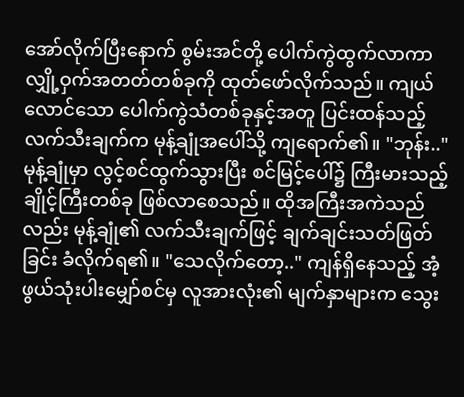အော်လိုက်ပြီးနောက် စွမ်းအင်တို့ ပေါက်ကွဲထွက်လာကာ လျှို့ဝှက်အတတ်တစ်ခုကို ထုတ်ဖော်လိုက်သည်။ ကျယ်လောင်သော ပေါက်ကွဲသံတစ်ခုနှင့်အတူ ပြင်းထန်သည့် လက်သီးချက်က မုန့်ချုံအပေါ်သို့ ကျရောက်၏။ "ဘုန်း.." မုန့်ချုံမှာ လွင့်စင်ထွက်သွားပြီး စင်မြင့်ပေါ်၌ ကြီးမားသည့် ချိုင့်ကြီးတစ်ခု ဖြစ်လာစေသည်။ ထိုအကြီးအကဲသည်လည်း မုန့်ချုံ၏ လက်သီးချက်ဖြင့် ချက်ချင်းသတ်ဖြတ်ခြင်း ခံလိုက်ရ၏။ "သေလိုက်တော့.." ကျန်ရှိနေသည့် အံ့ဖွယ်သုံးပါးမျှော်စင်မှ လူအားလုံး၏ မျက်နှာများက သွေး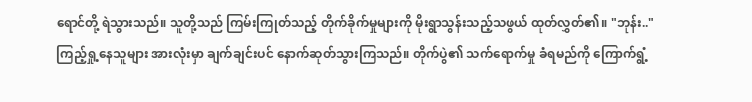ရောင်တို့ ရဲသွားသည်။ သူတို့သည် ကြမ်းကြုတ်သည့် တိုက်ခိုက်မှုများကို မိုးရွာသွန်းသည့်သဖွယ် ထုတ်လွှတ်၏။ "ဘုန်း.." ကြည့်ရှု့နေသူများ အားလုံးမှာ ချက်ချင်းပင် နောက်ဆုတ်သွားကြသည်။ တိုက်ပွဲ၏ သက်ရောက်မှု ခံရမည်ကို ကြောက်ရွံ့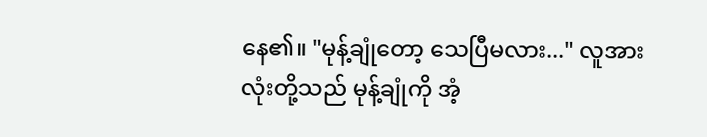နေ၏။ "မုန့်ချုံတော့ သေပြီမလား..." လူအားလုံးတို့သည် မုန့်ချုံကို အံ့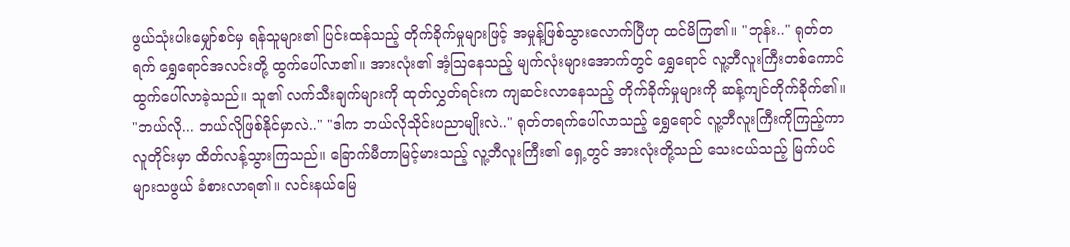ဖွယ်သုံးပါးမျှော်စင်မှ ရန်သူများ၏ ပြင်းထန်သည့် တိုက်ခိုက်မှုများဖြင့် အမှုန့်ဖြစ်သွားလောက်ပြီဟု ထင်မိကြ၏။ "ဘုန်း.." ရုတ်တရက် ရွှေရောင်အလင်းတို့ ထွက်ပေါ်လာ၏။ အားလုံး၏ အံ့ဩနေသည့် မျက်လုံးများအောက်တွင် ရွှေရောင် လူ့ဘီလူးကြီးတစ်ကောင် ထွက်ပေါ်လာခဲ့သည်။ သူ၏ လက်သီးချက်များကို ထုတ်လွှတ်ရင်းက ကျဆင်းလာနေသည့် တိုက်ခိုက်မှုများကို ဆန့်ကျင်တိုက်ခိုက်၏။ "ဘယ်လို... ဘယ်လိုဖြစ်နိုင်မှာလဲ.." "ဒါက ဘယ်လိုသိုင်းပညာမျိုးလဲ.." ရုတ်တရက်ပေါ်လာသည့် ရွှေရောင် လူ့ဘီလူးကြီးကိုကြည့်ကာ လူတိုင်းမှာ ထိတ်လန့်သွားကြသည်။ ခြောက်မီတာမြင့်မားသည့် လူ့ဘီလူးကြီး၏ ရှေ့တွင် အားလုံးတို့သည် သေးငယ်သည့် မြက်ပင်များသဖွယ် ခံစားလာရ၏။ လင်းနယ်မြေ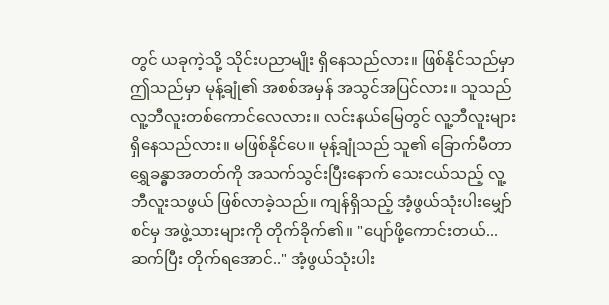တွင် ယခုကဲ့သို့ သိုင်းပညာမျိုး ရှိနေသည်လား။ ဖြစ်နိုင်သည်မှာ ဤသည်မှာ မုန့်ချုံ၏ အစစ်အမှန် အသွင်အပြင်လား။ သူသည် လူ့ဘီလူးတစ်ကောင်လေလား။ လင်းနယ်မြေတွင် လူ့ဘီလူးများ ရှိနေသည်လား။ မဖြစ်နိုင်ပေ။ မုန့်ချုံသည် သူ၏ ခြောက်မီတာ ရွှေခန္ဓာအတတ်ကို အသက်သွင်းပြီးနောက် သေးငယ်သည့် လူ့ဘီလူးသဖွယ် ဖြစ်လာခဲ့သည်။ ကျန်ရှိသည့် အံ့ဖွယ်သုံးပါးမျှော်စင်မှ အဖွဲ့သားများကို တိုက်ခိုက်၏။ "ပျော်ဖို့ကောင်းတယ်... ဆက်ပြီး တိုက်ရအောင်.." အံ့ဖွယ်သုံးပါး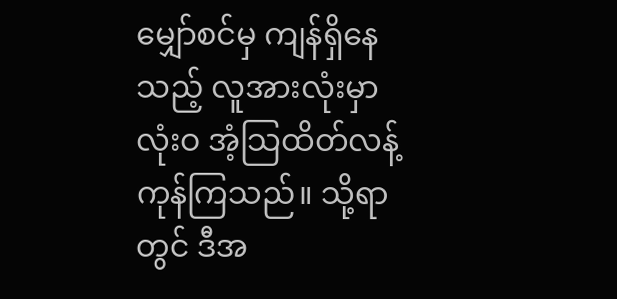မျှော်စင်မှ ကျန်ရှိနေသည့် လူအားလုံးမှာ လုံးဝ အံ့သြထိတ်လန့် ကုန်ကြသည်။ သို့ရာတွင် ဒီအ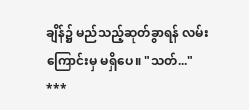ချိန်၌ မည်သည့်ဆုတ်ခွာရန် လမ်းကြောင်းမှ မရှိပေ။ "သတ်..."
***